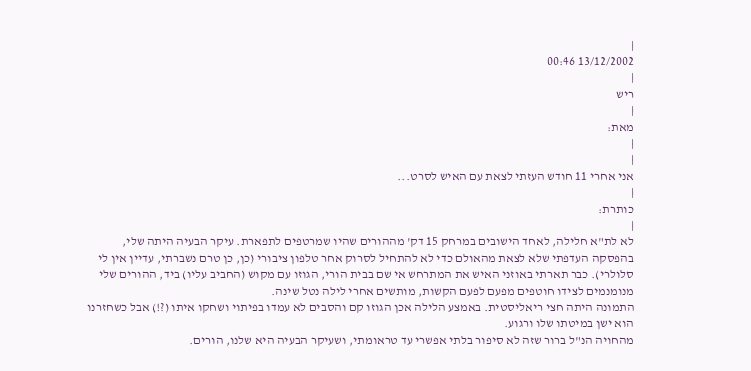|
13/12/2002 00:46
|
ריש
|
מאת:
|
|
אני אחרי 11 חודש העזתי לצאת עם האיש לסרט...
|
כותרת:
|
לא לת"א חלילה, לאחד הישובים במרחק 15 דק' מההורים שהיו שמרטפים לתפארת. עיקר הבעיה היתה שלי, בהפסקה העדפתי שלא לצאת מהאולם כדי לא להתחיל לסרוק אחר טלפון ציבורי (כן, כן טרם נשברתי, עדיין אין לי סלולרי). כבר תארתי באוזני האיש את המתרחש אי שם בבית הורי, הגוזו עם מקוש (החביב עליו) ביד, ההורים שלי מנומנמים לצידו חוטפים מפעם לפעם הקשות, מותשים אחרי לילה נטל שינה.
התמונה היתה חצי ריאליסטית. באמצע הלילה אכן הגוזו קם והסבים לא עמדו בפיתוי ושחקו איתו (?!) אבל כשחזרנו הוא ישן במיטתו שלו ורגוע.
מהחויה הנ"ל ברור שזה לא סיפור בלתי אפשרי עד טראומתי, ושעיקר הבעיה היא שלנו, הורים.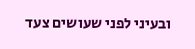ובעיני לפני שעושים צעד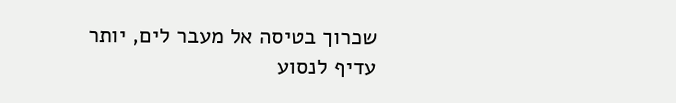שכרוך בטיסה אל מעבר לים, יותר עדיף לנסוע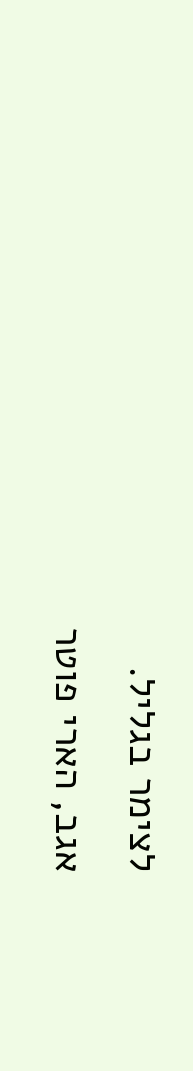לצימר בגליל.
אגב, הארי פוטר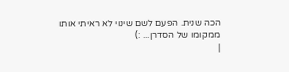הכה שנית. הפעם לשם שינוי לא ראיתי אותו ממקומו של הסדרן... :)
|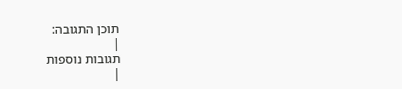תוכן התגובה:
|
תגובות נוספות
|